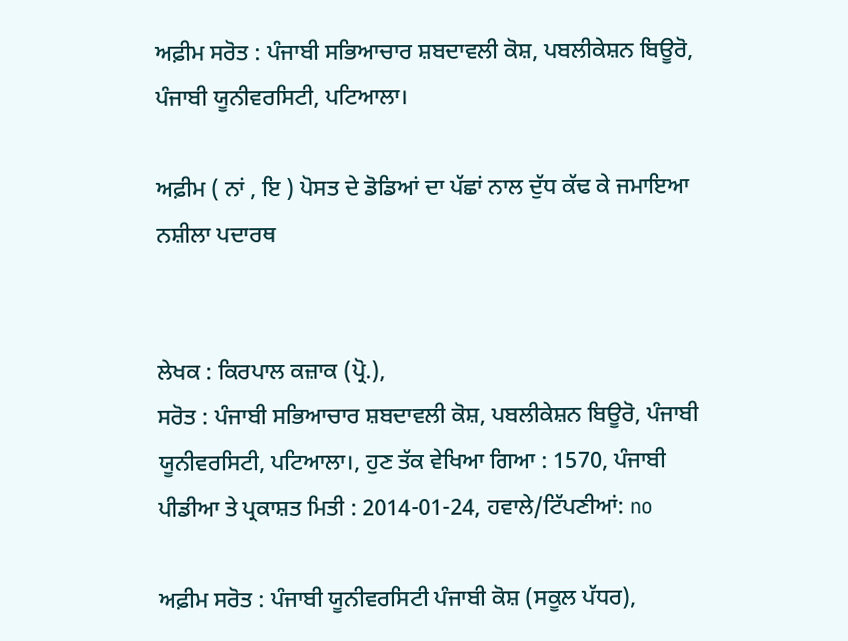ਅਫ਼ੀਮ ਸਰੋਤ : ਪੰਜਾਬੀ ਸਭਿਆਚਾਰ ਸ਼ਬਦਾਵਲੀ ਕੋਸ਼, ਪਬਲੀਕੇਸ਼ਨ ਬਿਊਰੋ, ਪੰਜਾਬੀ ਯੂਨੀਵਰਸਿਟੀ, ਪਟਿਆਲਾ।

ਅਫ਼ੀਮ ( ਨਾਂ , ਇ ) ਪੋਸਤ ਦੇ ਡੋਡਿਆਂ ਦਾ ਪੱਛਾਂ ਨਾਲ ਦੁੱਧ ਕੱਢ ਕੇ ਜਮਾਇਆ ਨਸ਼ੀਲਾ ਪਦਾਰਥ


ਲੇਖਕ : ਕਿਰਪਾਲ ਕਜ਼ਾਕ (ਪ੍ਰੋ.),
ਸਰੋਤ : ਪੰਜਾਬੀ ਸਭਿਆਚਾਰ ਸ਼ਬਦਾਵਲੀ ਕੋਸ਼, ਪਬਲੀਕੇਸ਼ਨ ਬਿਊਰੋ, ਪੰਜਾਬੀ ਯੂਨੀਵਰਸਿਟੀ, ਪਟਿਆਲਾ।, ਹੁਣ ਤੱਕ ਵੇਖਿਆ ਗਿਆ : 1570, ਪੰਜਾਬੀ ਪੀਡੀਆ ਤੇ ਪ੍ਰਕਾਸ਼ਤ ਮਿਤੀ : 2014-01-24, ਹਵਾਲੇ/ਟਿੱਪਣੀਆਂ: no

ਅਫ਼ੀਮ ਸਰੋਤ : ਪੰਜਾਬੀ ਯੂਨੀਵਰਸਿਟੀ ਪੰਜਾਬੀ ਕੋਸ਼ (ਸਕੂਲ ਪੱਧਰ),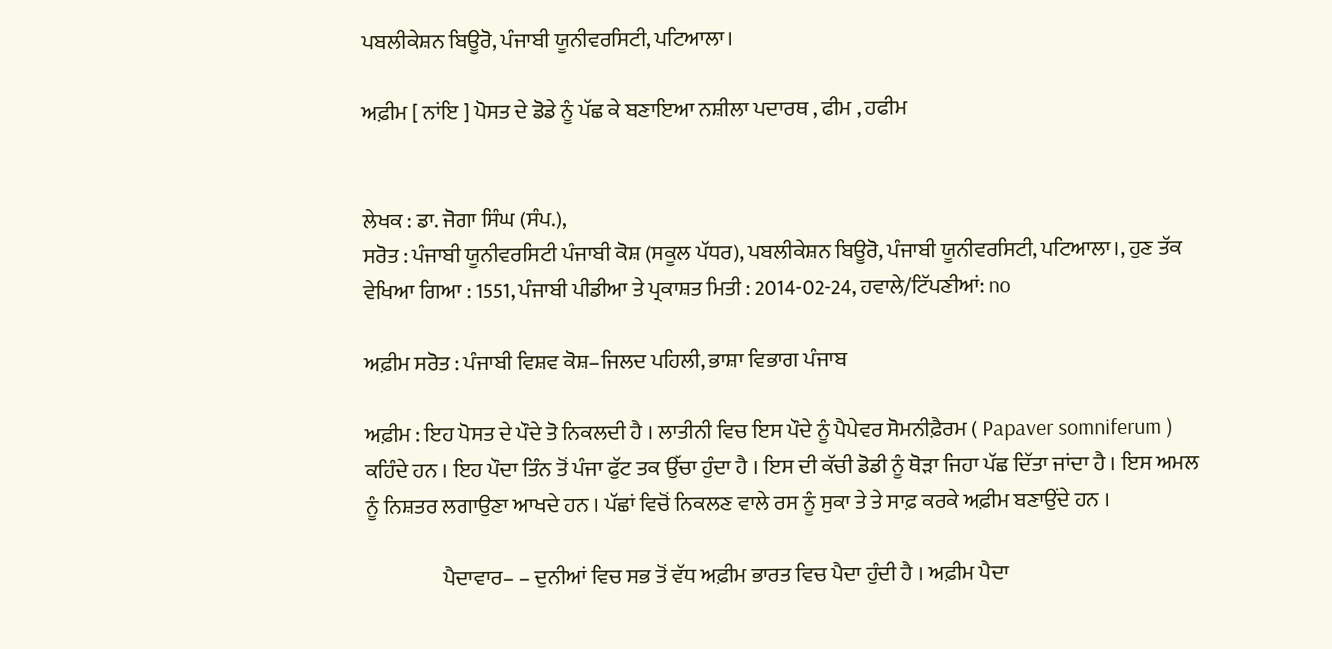ਪਬਲੀਕੇਸ਼ਨ ਬਿਊਰੋ, ਪੰਜਾਬੀ ਯੂਨੀਵਰਸਿਟੀ, ਪਟਿਆਲਾ।

ਅਫ਼ੀਮ [ ਨਾਂਇ ] ਪੋਸਤ ਦੇ ਡੋਡੇ ਨੂੰ ਪੱਛ ਕੇ ਬਣਾਇਆ ਨਸ਼ੀਲਾ ਪਦਾਰਥ , ਫੀਮ , ਹਫੀਮ


ਲੇਖਕ : ਡਾ. ਜੋਗਾ ਸਿੰਘ (ਸੰਪ.),
ਸਰੋਤ : ਪੰਜਾਬੀ ਯੂਨੀਵਰਸਿਟੀ ਪੰਜਾਬੀ ਕੋਸ਼ (ਸਕੂਲ ਪੱਧਰ), ਪਬਲੀਕੇਸ਼ਨ ਬਿਊਰੋ, ਪੰਜਾਬੀ ਯੂਨੀਵਰਸਿਟੀ, ਪਟਿਆਲਾ।, ਹੁਣ ਤੱਕ ਵੇਖਿਆ ਗਿਆ : 1551, ਪੰਜਾਬੀ ਪੀਡੀਆ ਤੇ ਪ੍ਰਕਾਸ਼ਤ ਮਿਤੀ : 2014-02-24, ਹਵਾਲੇ/ਟਿੱਪਣੀਆਂ: no

ਅਫ਼ੀਮ ਸਰੋਤ : ਪੰਜਾਬੀ ਵਿਸ਼ਵ ਕੋਸ਼–ਜਿਲਦ ਪਹਿਲੀ, ਭਾਸ਼ਾ ਵਿਭਾਗ ਪੰਜਾਬ

ਅਫ਼ੀਮ : ਇਹ ਪੋਸਤ ਦੇ ਪੌਦੇ ਤੋ ਨਿਕਲਦੀ ਹੈ । ਲਾਤੀਨੀ ਵਿਚ ਇਸ ਪੌਦੇ ਨੂੰ ਪੈਪੇਵਰ ਸੋਮਨੀਫ਼ੈਰਮ ( Papaver somniferum ) ਕਹਿੰਦੇ ਹਨ । ਇਹ ਪੌਦਾ ਤਿੰਨ ਤੋਂ ਪੰਜਾ ਫੁੱਟ ਤਕ ਉੱਚਾ ਹੁੰਦਾ ਹੈ । ਇਸ ਦੀ ਕੱਚੀ ਡੋਡੀ ਨੂੰ ਥੋੜਾ ਜਿਹਾ ਪੱਛ ਦਿੱਤਾ ਜਾਂਦਾ ਹੈ । ਇਸ ਅਮਲ ਨੂੰ ਨਿਸ਼ਤਰ ਲਗਾਉਣਾ ਆਖਦੇ ਹਨ । ਪੱਛਾਂ ਵਿਚੋਂ ਨਿਕਲਣ ਵਾਲੇ ਰਸ ਨੂੰ ਸੁਕਾ ਤੇ ਤੇ ਸਾਫ਼ ਕਰਕੇ ਅਫ਼ੀਮ ਬਣਾਉਂਦੇ ਹਨ ।

                  ਪੈਦਾਵਾਰ– – ਦੁਨੀਆਂ ਵਿਚ ਸਭ ਤੋਂ ਵੱਧ ਅਫ਼ੀਮ ਭਾਰਤ ਵਿਚ ਪੈਦਾ ਹੁੰਦੀ ਹੈ । ਅਫ਼ੀਮ ਪੈਦਾ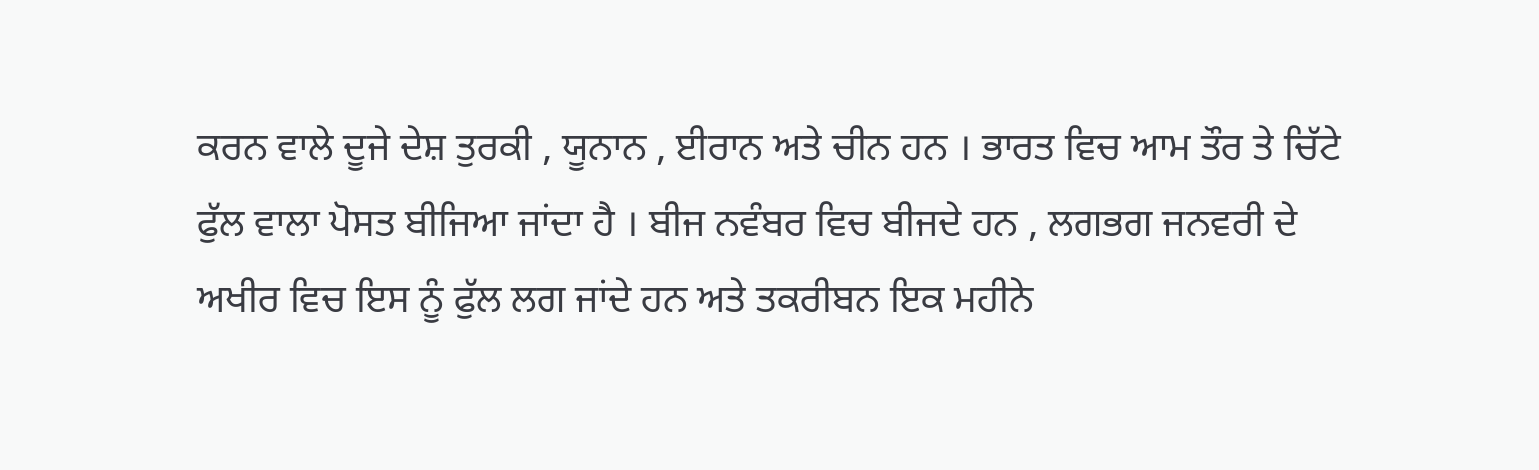ਕਰਨ ਵਾਲੇ ਦੂਜੇ ਦੇਸ਼ ਤੁਰਕੀ , ਯੂਨਾਨ , ਈਰਾਨ ਅਤੇ ਚੀਨ ਹਨ । ਭਾਰਤ ਵਿਚ ਆਮ ਤੌਰ ਤੇ ਚਿੱਟੇ ਫੁੱਲ ਵਾਲਾ ਪੋਸਤ ਬੀਜਿਆ ਜਾਂਦਾ ਹੈ । ਬੀਜ ਨਵੰਬਰ ਵਿਚ ਬੀਜਦੇ ਹਨ , ਲਗਭਗ ਜਨਵਰੀ ਦੇ ਅਖੀਰ ਵਿਚ ਇਸ ਨੂੰ ਫੁੱਲ ਲਗ ਜਾਂਦੇ ਹਨ ਅਤੇ ਤਕਰੀਬਨ ਇਕ ਮਹੀਨੇ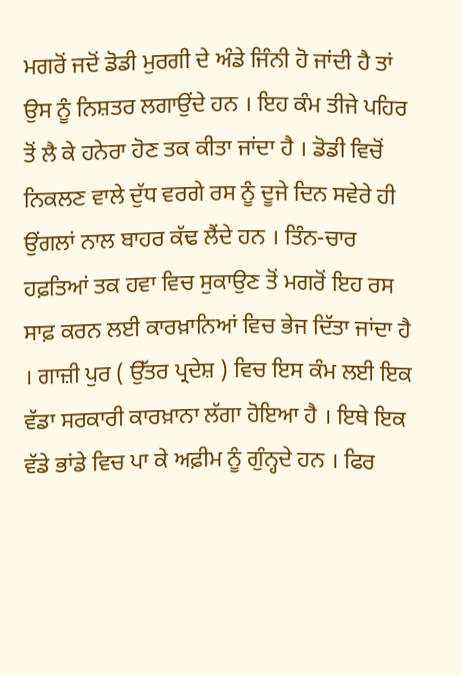ਮਗਰੋਂ ਜਦੋਂ ਡੋਡੀ ਮੁਰਗੀ ਦੇ ਅੰਡੇ ਜਿੰਨੀ ਹੋ ਜਾਂਦੀ ਹੈ ਤਾਂ ਉਸ ਨੂੰ ਨਿਸ਼ਤਰ ਲਗਾਉਂਦੇ ਹਨ । ਇਹ ਕੰਮ ਤੀਜੇ ਪਹਿਰ ਤੋਂ ਲੈ ਕੇ ਹਨੇਰਾ ਹੋਣ ਤਕ ਕੀਤਾ ਜਾਂਦਾ ਹੈ । ਡੋਡੀ ਵਿਚੋਂ ਨਿਕਲਣ ਵਾਲੇ ਦੁੱਧ ਵਰਗੇ ਰਸ ਨੂੰ ਦੂਜੇ ਦਿਨ ਸਵੇਰੇ ਹੀ ਉਂਗਲਾਂ ਨਾਲ ਬਾਹਰ ਕੱਢ ਲੈਂਦੇ ਹਨ । ਤਿੰਨ-ਚਾਰ ਹਫ਼ਤਿਆਂ ਤਕ ਹਵਾ ਵਿਚ ਸੁਕਾਉਣ ਤੋਂ ਮਗਰੋਂ ਇਹ ਰਸ ਸਾਫ਼ ਕਰਨ ਲਈ ਕਾਰਖ਼ਾਨਿਆਂ ਵਿਚ ਭੇਜ ਦਿੱਤਾ ਜਾਂਦਾ ਹੈ । ਗਾਜ਼ੀ ਪੁਰ ( ਉੱਤਰ ਪ੍ਰਦੇਸ਼ ) ਵਿਚ ਇਸ ਕੰਮ ਲਈ ਇਕ ਵੱਡਾ ਸਰਕਾਰੀ ਕਾਰਖ਼ਾਨਾ ਲੱਗਾ ਹੋਇਆ ਹੈ । ਇਥੇ ਇਕ ਵੱਡੇ ਭਾਂਡੇ ਵਿਚ ਪਾ ਕੇ ਅਫ਼ੀਮ ਨੂੰ ਗੁੰਨ੍ਹਦੇ ਹਨ । ਫਿਰ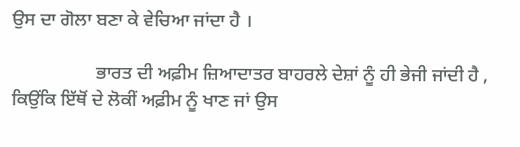ਉਸ ਦਾ ਗੋਲਾ ਬਣਾ ਕੇ ਵੇਚਿਆ ਜਾਂਦਾ ਹੈ ।

                  ਭਾਰਤ ਦੀ ਅਫ਼ੀਮ ਜ਼ਿਆਦਾਤਰ ਬਾਹਰਲੇ ਦੇਸ਼ਾਂ ਨੂੰ ਹੀ ਭੇਜੀ ਜਾਂਦੀ ਹੈ , ਕਿਉਂਕਿ ਇੱਥੋਂ ਦੇ ਲੋਕੀਂ ਅਫ਼ੀਮ ਨੂੰ ਖਾਣ ਜਾਂ ਉਸ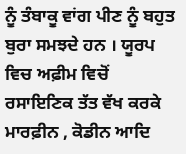ਨੂੰ ਤੰਬਾਕੂ ਵਾਂਗ ਪੀਣ ਨੂੰ ਬਹੁਤ ਬੁਰਾ ਸਮਝਦੇ ਹਨ । ਯੂਰਪ ਵਿਚ ਅਫ਼ੀਮ ਵਿਚੋਂ ਰਸਾਇਣਿਕ ਤੱਤ ਵੱਖ ਕਰਕੇ ਮਾਰਫ਼ੀਨ , ਕੋਡੀਨ ਆਦਿ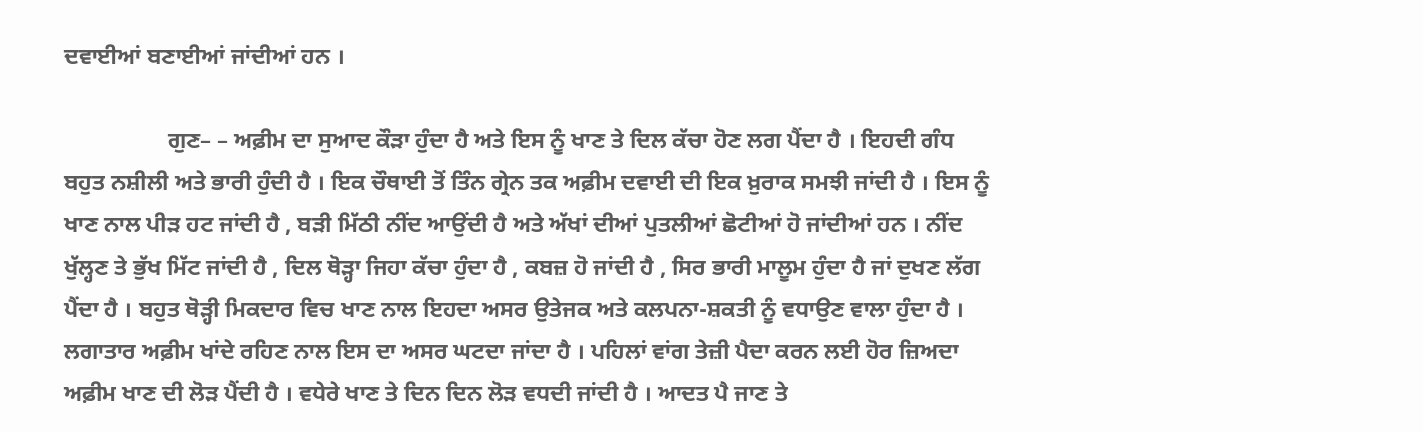ਦਵਾਈਆਂ ਬਣਾਈਆਂ ਜਾਂਦੀਆਂ ਹਨ ।

                  ਗੁਣ– – ਅਫ਼ੀਮ ਦਾ ਸੁਆਦ ਕੌੜਾ ਹੁੰਦਾ ਹੈ ਅਤੇ ਇਸ ਨੂੰ ਖਾਣ ਤੇ ਦਿਲ ਕੱਚਾ ਹੋਣ ਲਗ ਪੈਂਦਾ ਹੈ । ਇਹਦੀ ਗੰਧ ਬਹੁਤ ਨਸ਼ੀਲੀ ਅਤੇ ਭਾਰੀ ਹੁੰਦੀ ਹੈ । ਇਕ ਚੌਥਾਈ ਤੋਂ ਤਿੰਨ ਗ੍ਰੇਨ ਤਕ ਅਫ਼ੀਮ ਦਵਾਈ ਦੀ ਇਕ ਖ਼ੁਰਾਕ ਸਮਝੀ ਜਾਂਦੀ ਹੈ । ਇਸ ਨੂੰ ਖਾਣ ਨਾਲ ਪੀੜ ਹਟ ਜਾਂਦੀ ਹੈ , ਬੜੀ ਮਿੱਠੀ ਨੀਂਦ ਆਉਂਦੀ ਹੈ ਅਤੇ ਅੱਖਾਂ ਦੀਆਂ ਪੁਤਲੀਆਂ ਛੋਟੀਆਂ ਹੋ ਜਾਂਦੀਆਂ ਹਨ । ਨੀਂਦ ਖੁੱਲ੍ਹਣ ਤੇ ਭੁੱਖ ਮਿੱਟ ਜਾਂਦੀ ਹੈ , ਦਿਲ ਥੋੜ੍ਹਾ ਜਿਹਾ ਕੱਚਾ ਹੁੰਦਾ ਹੈ , ਕਬਜ਼ ਹੋ ਜਾਂਦੀ ਹੈ , ਸਿਰ ਭਾਰੀ ਮਾਲੂਮ ਹੁੰਦਾ ਹੈ ਜਾਂ ਦੁਖਣ ਲੱਗ ਪੈਂਦਾ ਹੈ । ਬਹੁਤ ਥੋੜ੍ਹੀ ਮਿਕਦਾਰ ਵਿਚ ਖਾਣ ਨਾਲ ਇਹਦਾ ਅਸਰ ਉਤੇਜਕ ਅਤੇ ਕਲਪਨਾ-ਸ਼ਕਤੀ ਨੂੰ ਵਧਾਉਣ ਵਾਲਾ ਹੁੰਦਾ ਹੈ । ਲਗਾਤਾਰ ਅਫ਼ੀਮ ਖਾਂਦੇ ਰਹਿਣ ਨਾਲ ਇਸ ਦਾ ਅਸਰ ਘਟਦਾ ਜਾਂਦਾ ਹੈ । ਪਹਿਲਾਂ ਵਾਂਗ ਤੇਜ਼ੀ ਪੈਦਾ ਕਰਨ ਲਈ ਹੋਰ ਜ਼ਿਅਦਾ ਅਫ਼ੀਮ ਖਾਣ ਦੀ ਲੋੜ ਪੈਂਦੀ ਹੈ । ਵਧੇਰੇ ਖਾਣ ਤੇ ਦਿਨ ਦਿਨ ਲੋੜ ਵਧਦੀ ਜਾਂਦੀ ਹੈ । ਆਦਤ ਪੈ ਜਾਣ ਤੇ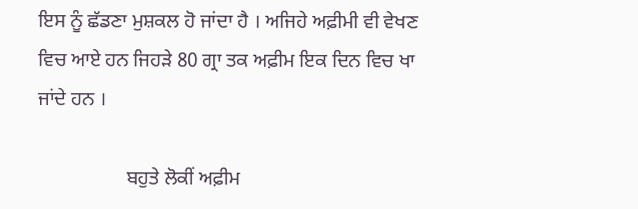ਇਸ ਨੂੰ ਛੱਡਣਾ ਮੁਸ਼ਕਲ ਹੋ ਜਾਂਦਾ ਹੈ । ਅਜਿਹੇ ਅਫ਼ੀਮੀ ਵੀ ਵੇਖਣ ਵਿਚ ਆਏ ਹਨ ਜਿਹੜੇ 80 ਗ੍ਰਾ ਤਕ ਅਫ਼ੀਮ ਇਕ ਦਿਨ ਵਿਚ ਖਾ ਜਾਂਦੇ ਹਨ ।

                  ਬਹੁਤੇ ਲੋਕੀਂ ਅਫ਼ੀਮ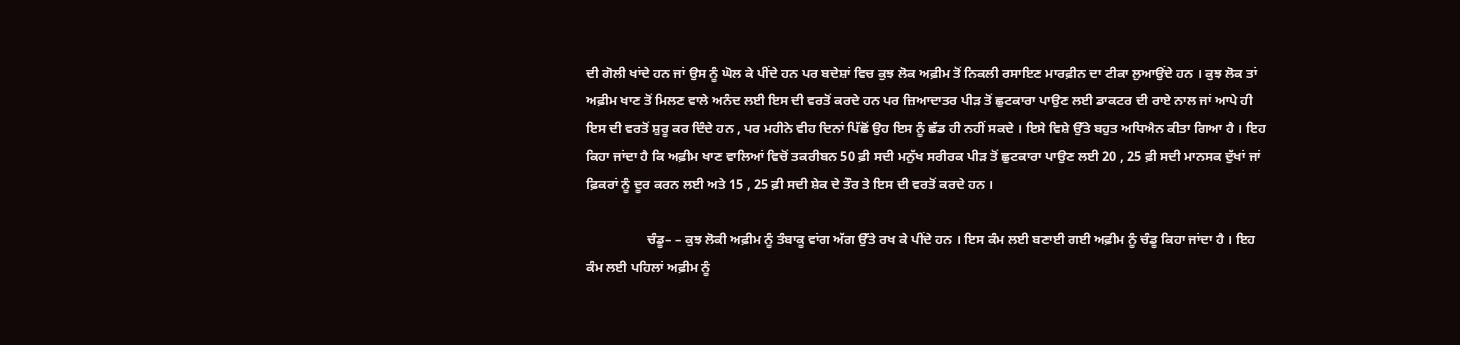ਦੀ ਗੋਲੀ ਖਾਂਦੇ ਹਨ ਜਾਂ ਉਸ ਨੂੰ ਘੋਲ ਕੇ ਪੀਂਦੇ ਹਨ ਪਰ ਬਦੇਸ਼ਾਂ ਵਿਚ ਕੁਝ ਲੋਕ ਅਫ਼ੀਮ ਤੋਂ ਨਿਕਲੀ ਰਸਾਇਣ ਮਾਰਫ਼ੀਨ ਦਾ ਟੀਕਾ ਲੁਆਉਂਦੇ ਹਨ । ਕੁਝ ਲੋਕ ਤਾਂ ਅਫ਼ੀਮ ਖਾਣ ਤੋਂ ਮਿਲਣ ਵਾਲੇ ਅਨੰਦ ਲਈ ਇਸ ਦੀ ਵਰਤੋਂ ਕਰਦੇ ਹਨ ਪਰ ਜ਼ਿਆਦਾਤਰ ਪੀੜ ਤੋਂ ਛੁਟਕਾਰਾ ਪਾਉਣ ਲਈ ਡਾਕਟਰ ਦੀ ਰਾਏ ਨਾਲ ਜਾਂ ਆਪੇ ਹੀ ਇਸ ਦੀ ਵਰਤੋਂ ਸ਼ੁਰੂ ਕਰ ਦਿੰਦੇ ਹਨ , ਪਰ ਮਹੀਨੇ ਵੀਹ ਦਿਨਾਂ ਪਿੱਛੋਂ ਉਹ ਇਸ ਨੂੰ ਛੱਡ ਹੀ ਨਹੀਂ ਸਕਦੇ । ਇਸੇ ਵਿਸ਼ੇ ਉੱਤੇ ਬਹੁਤ ਅਧਿਐਨ ਕੀਤਾ ਗਿਆ ਹੈ । ਇਹ ਕਿਹਾ ਜਾਂਦਾ ਹੈ ਕਿ ਅਫ਼ੀਮ ਖਾਣ ਵਾਲਿਆਂ ਵਿਚੋਂ ਤਕਰੀਬਨ 50 ਫ਼ੀ ਸਦੀ ਮਨੁੱਖ ਸਰੀਰਕ ਪੀੜ ਤੋਂ ਛੁਟਕਾਰਾ ਪਾਉਣ ਲਈ 20 , 25 ਫ਼ੀ ਸਦੀ ਮਾਨਸਕ ਦੁੱਖਾਂ ਜਾਂ ਫ਼ਿਕਰਾਂ ਨੂੰ ਦੂਰ ਕਰਨ ਲਈ ਅਤੇ 15 , 25 ਫ਼ੀ ਸਦੀ ਸ਼ੇਕ ਦੇ ਤੌਰ ਤੇ ਇਸ ਦੀ ਵਰਤੋਂ ਕਰਦੇ ਹਨ ।

                  ਚੰਡੂ– – ਕੁਝ ਲੋਕੀ ਅਫ਼ੀਮ ਨੂੰ ਤੰਬਾਕੂ ਵਾਂਗ ਅੱਗ ਉੱਤੇ ਰਖ ਕੇ ਪੀਂਦੇ ਹਨ । ਇਸ ਕੰਮ ਲਈ ਬਣਾਈ ਗਈ ਅਫ਼ੀਮ ਨੂੰ ਚੰਡੂ ਕਿਹਾ ਜਾਂਦਾ ਹੈ । ਇਹ ਕੰਮ ਲਈ ਪਹਿਲਾਂ ਅਫ਼ੀਮ ਨੂੰ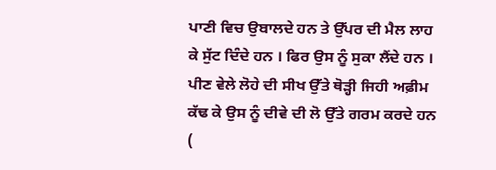ਪਾਣੀ ਵਿਚ ਉਬਾਲਦੇ ਹਨ ਤੇ ਉੱਪਰ ਦੀ ਮੈਲ ਲਾਹ ਕੇ ਸੁੱਟ ਦਿੰਦੇ ਹਨ । ਫਿਰ ਉਸ ਨੂੰ ਸੁਕਾ ਲੈਂਦੇ ਹਨ । ਪੀਣ ਵੇਲੇ ਲੋਹੇ ਦੀ ਸੀਖ ਉੱਤੇ ਥੋੜ੍ਹੀ ਜਿਹੀ ਅਫ਼ੀਮ ਕੱਢ ਕੇ ਉਸ ਨੂੰ ਦੀਵੇ ਦੀ ਲੋ ਉੱਤੇ ਗਰਮ ਕਰਦੇ ਹਨ (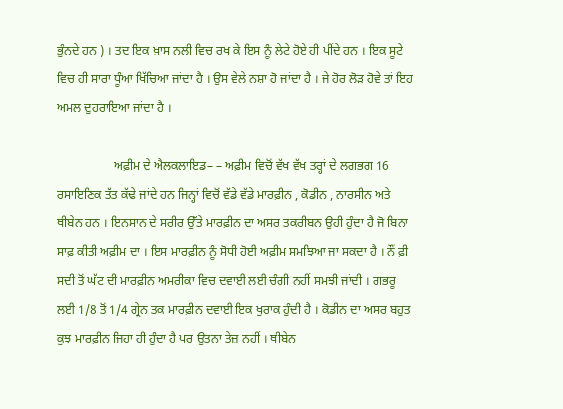ਭੁੰਨਦੇ ਹਨ ) । ਤਦ ਇਕ ਖ਼ਾਸ ਨਲੀ ਵਿਚ ਰਖ ਕੇ ਇਸ ਨੂੰ ਲੇਟੇ ਹੋਏ ਹੀ ਪੀਂਦੇ ਹਨ । ਇਕ ਸੂਟੇ ਵਿਚ ਹੀ ਸਾਰਾ ਧੂੰਆ ਖਿੱਚਿਆ ਜਾਂਦਾ ਹੈ । ਉਸ ਵੇਲੇ ਨਸ਼ਾ ਹੋ ਜਾਂਦਾ ਹੈ । ਜੇ ਹੋਰ ਲੋੜ ਹੋਵੇ ਤਾਂ ਇਹ ਅਮਲ ਦੁਹਰਾਇਆ ਜਾਂਦਾ ਹੈ ।

                  ਅਫ਼ੀਮ ਦੇ ਐਲਕਲਾਇਡ– – ਅਫ਼ੀਮ ਵਿਚੋਂ ਵੱਖ ਵੱਖ ਤਰ੍ਹਾਂ ਦੇ ਲਗਭਗ 16 ਰਸਾਇਣਿਕ ਤੱਤ ਕੱਢੇ ਜਾਂਦੇ ਹਨ ਜਿਨ੍ਹਾਂ ਵਿਚੋਂ ਵੱਡੇ ਵੱਡੇ ਮਾਰਫ਼ੀਨ , ਕੋਡੀਨ , ਨਾਰਸੀਨ ਅਤੇ ਥੀਬੇਨ ਹਨ । ਇਨਸਾਨ ਦੇ ਸਰੀਰ ਉੱਤੇ ਮਾਰਫ਼ੀਨ ਦਾ ਅਸਰ ਤਕਰੀਬਨ ਉਹੀ ਹੁੰਦਾ ਹੈ ਜੋ ਬਿਨਾ ਸਾਫ਼ ਕੀਤੀ ਅਫ਼ੀਮ ਦਾ । ਇਸ ਮਾਰਫ਼ੀਨ ਨੂੰ ਸੋਧੀ ਹੋਈ ਅਫ਼ੀਮ ਸਮਝਿਆ ਜਾ ਸਕਦਾ ਹੈ । ਨੌਂ ਫ਼ੀ ਸਦੀ ਤੋਂ ਘੱਟ ਦੀ ਮਾਰਫ਼ੀਨ ਅਮਰੀਕਾ ਵਿਚ ਦਵਾਈ ਲਈ ਚੰਗੀ ਨਹੀਂ ਸਮਝੀ ਜਾਂਦੀ । ਗਭਰੂ ਲਈ 1/8 ਤੋਂ 1/4 ਗ੍ਰੇਨ ਤਕ ਮਾਰਫ਼ੀਨ ਦਵਾਈ ਇਕ ਖੁਰਾਕ ਹੁੰਦੀ ਹੈ । ਕੋਡੀਨ ਦਾ ਅਸਰ ਬਹੁਤ ਕੁਝ ਮਾਰਫ਼ੀਨ ਜਿਹਾ ਹੀ ਹੁੰਦਾ ਹੈ ਪਰ ਉਤਨਾ ਤੇਜ਼ ਨਹੀਂ । ਥੀਬੇਨ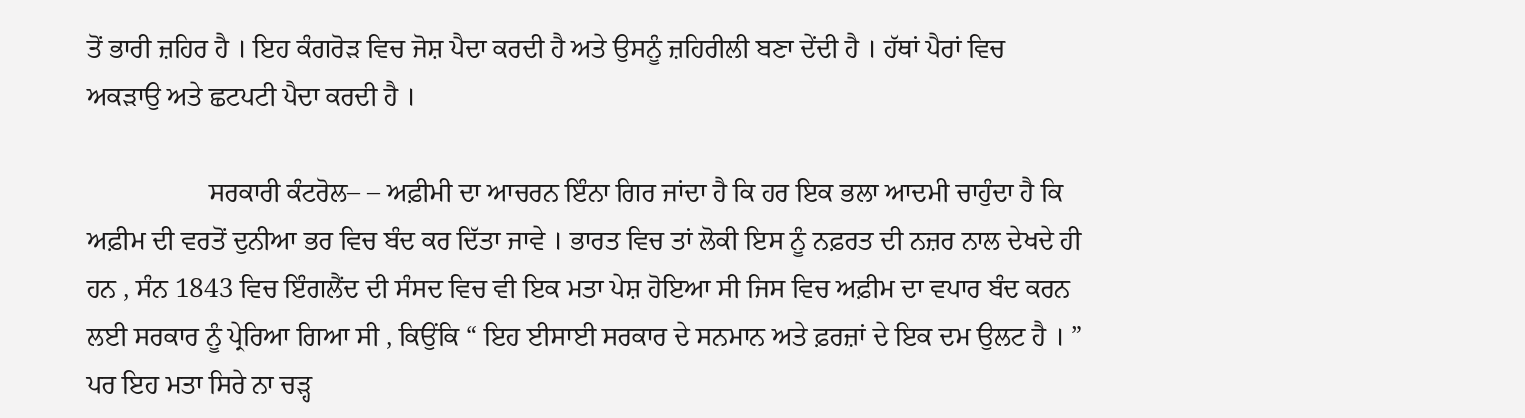ਤੋਂ ਭਾਰੀ ਜ਼ਹਿਰ ਹੈ । ਇਹ ਕੰਗਰੋੜ ਵਿਚ ਜੋਸ਼ ਪੈਦਾ ਕਰਦੀ ਹੈ ਅਤੇ ਉਸਨੂੰ ਜ਼ਹਿਰੀਲੀ ਬਣਾ ਦੇਂਦੀ ਹੈ । ਹੱਥਾਂ ਪੈਰਾਂ ਵਿਚ ਅਕੜਾਉ ਅਤੇ ਛਟਪਟੀ ਪੈਦਾ ਕਰਦੀ ਹੈ ।

                  ਸਰਕਾਰੀ ਕੰਟਰੋਲ– – ਅਫ਼ੀਮੀ ਦਾ ਆਚਰਨ ਇੰਨਾ ਗਿਰ ਜਾਂਦਾ ਹੈ ਕਿ ਹਰ ਇਕ ਭਲਾ ਆਦਮੀ ਚਾਹੁੰਦਾ ਹੈ ਕਿ ਅਫ਼ੀਮ ਦੀ ਵਰਤੋਂ ਦੁਨੀਆ ਭਰ ਵਿਚ ਬੰਦ ਕਰ ਦਿੱਤਾ ਜਾਵੇ । ਭਾਰਤ ਵਿਚ ਤਾਂ ਲੋਕੀ ਇਸ ਨੂੰ ਨਫ਼ਰਤ ਦੀ ਨਜ਼ਰ ਨਾਲ ਦੇਖਦੇ ਹੀ ਹਨ , ਸੰਨ 1843 ਵਿਚ ਇੰਗਲੈਂਦ ਦੀ ਸੰਸਦ ਵਿਚ ਵੀ ਇਕ ਮਤਾ ਪੇਸ਼ ਹੋਇਆ ਸੀ ਜਿਸ ਵਿਚ ਅਫ਼ੀਮ ਦਾ ਵਪਾਰ ਬੰਦ ਕਰਨ ਲਈ ਸਰਕਾਰ ਨੂੰ ਪ੍ਰੇਰਿਆ ਗਿਆ ਸੀ , ਕਿਉਂਕਿ “ ਇਹ ਈਸਾਈ ਸਰਕਾਰ ਦੇ ਸਨਮਾਨ ਅਤੇ ਫ਼ਰਜ਼ਾਂ ਦੇ ਇਕ ਦਮ ਉਲਟ ਹੈ । ” ਪਰ ਇਹ ਮਤਾ ਸਿਰੇ ਨਾ ਚੜ੍ਹ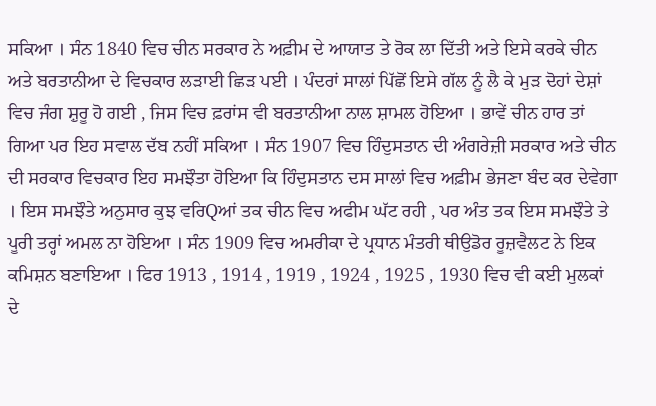ਸਕਿਆ । ਸੰਨ 1840 ਵਿਚ ਚੀਨ ਸਰਕਾਰ ਨੇ ਅਫ਼ੀਮ ਦੇ ਆਯਾਤ ਤੇ ਰੋਕ ਲਾ ਦਿੱਤੀ ਅਤੇ ਇਸੇ ਕਰਕੇ ਚੀਨ ਅਤੇ ਬਰਤਾਨੀਆ ਦੇ ਵਿਚਕਾਰ ਲੜਾਈ ਛਿੜ ਪਈ । ਪੰਦਰਾਂ ਸਾਲਾਂ ਪਿੱਛੋਂ ਇਸੇ ਗੱਲ ਨੂੰ ਲੈ ਕੇ ਮੁੜ ਦੋਹਾਂ ਦੇਸ਼ਾਂ ਵਿਚ ਜੰਗ ਸ਼ੁਰੂ ਹੋ ਗਈ , ਜਿਸ ਵਿਚ ਫ਼ਰਾਂਸ ਵੀ ਬਰਤਾਨੀਆ ਨਾਲ ਸ਼ਾਮਲ ਹੋਇਆ । ਭਾਵੇਂ ਚੀਨ ਹਾਰ ਤਾਂ ਗਿਆ ਪਰ ਇਹ ਸਵਾਲ ਦੱਬ ਨਹੀਂ ਸਕਿਆ । ਸੰਨ 1907 ਵਿਚ ਹਿੰਦੁਸਤਾਨ ਦੀ ਅੰਗਰੇਜ਼ੀ ਸਰਕਾਰ ਅਤੇ ਚੀਨ ਦੀ ਸਰਕਾਰ ਵਿਚਕਾਰ ਇਹ ਸਮਝੌਤਾ ਹੋਇਆ ਕਿ ਹਿੰਦੁਸਤਾਨ ਦਸ ਸਾਲਾਂ ਵਿਚ ਅਫ਼ੀਮ ਭੇਜਣਾ ਬੰਦ ਕਰ ਦੇਵੇਗਾ । ਇਸ ਸਮਝੌਤੇ ਅਨੁਸਾਰ ਕੁਝ ਵਰਿQਆਂ ਤਕ ਚੀਨ ਵਿਚ ਅਫੀਮ ਘੱਟ ਰਹੀ , ਪਰ ਅੰਤ ਤਕ ਇਸ ਸਮਝੌਤੇ ਤੇ ਪੂਰੀ ਤਰ੍ਹਾਂ ਅਮਲ ਨਾ ਹੋਇਆ । ਸੰਨ 1909 ਵਿਚ ਅਮਰੀਕਾ ਦੇ ਪ੍ਰਧਾਨ ਮੰਤਰੀ ਥੀਉਡੋਰ ਰੂਜ਼ਵੈਲਟ ਨੇ ਇਕ ਕਮਿਸ਼ਨ ਬਣਾਇਆ । ਫਿਰ 1913 , 1914 , 1919 , 1924 , 1925 , 1930 ਵਿਚ ਵੀ ਕਈ ਮੁਲਕਾਂ ਦੇ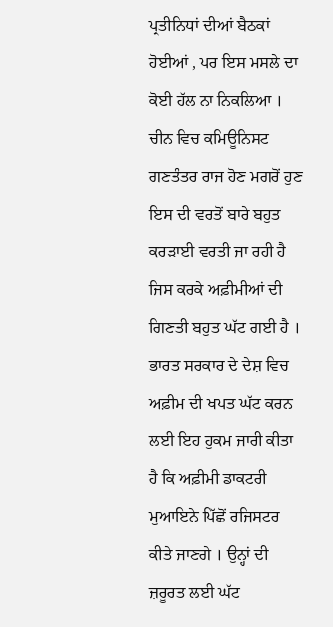ਪ੍ਰਤੀਨਿਧਾਂ ਦੀਆਂ ਬੈਠਕਾਂ ਹੋਈਆਂ , ਪਰ ਇਸ ਮਸਲੇ ਦਾ ਕੋਈ ਹੱਲ ਨਾ ਨਿਕਲਿਆ । ਚੀਨ ਵਿਚ ਕਮਿਊਨਿਸਟ ਗਣਤੰਤਰ ਰਾਜ ਹੋਣ ਮਗਰੋਂ ਹੁਣ ਇਸ ਦੀ ਵਰਤੋਂ ਬਾਰੇ ਬਹੁਤ ਕਰੜਾਈ ਵਰਤੀ ਜਾ ਰਹੀ ਹੈ ਜਿਸ ਕਰਕੇ ਅਫ਼ੀਮੀਆਂ ਦੀ ਗਿਣਤੀ ਬਹੁਤ ਘੱਟ ਗਈ ਹੈ । ਭਾਰਤ ਸਰਕਾਰ ਦੇ ਦੇਸ਼ ਵਿਚ ਅਫ਼ੀਮ ਦੀ ਖਪਤ ਘੱਟ ਕਰਨ ਲਈ ਇਹ ਹੁਕਮ ਜਾਰੀ ਕੀਤਾ ਹੈ ਕਿ ਅਫ਼ੀਮੀ ਡਾਕਟਰੀ ਮੁਆਇਨੇ ਪਿੱਛੋਂ ਰਜਿਸਟਰ ਕੀਤੇ ਜਾਣਗੇ । ਉਨ੍ਹਾਂ ਦੀ ਜ਼ਰੂਰਤ ਲਈ ਘੱਟ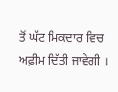ਤੋਂ ਘੱਟ ਮਿਕਦਾਰ ਵਿਚ ਅਫ਼ੀਮ ਦਿੱਤੀ ਜਾਵੇਗੀ ।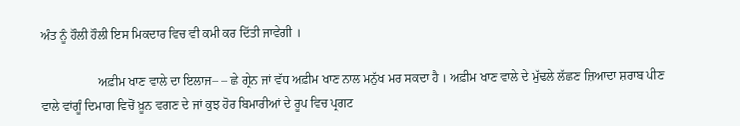ਅੰਤ ਨੂੰ ਹੌਲੀ ਹੌਲੀ ਇਸ ਮਿਕਦਾਰ ਵਿਚ ਵੀ ਕਮੀ ਕਰ ਦਿੱਤੀ ਜਾਵੇਗੀ ।

                  ਅਫ਼ੀਮ ਖਾਣ ਵਾਲੇ ਦਾ ਇਲਾਜ– – ਛੇ ਗ੍ਰੇਨ ਜਾਂ ਵੱਧ ਅਫ਼ੀਮ ਖਾਣ ਨਾਲ ਮਨੁੱਖ ਮਰ ਸਕਦਾ ਹੈ । ਅਫ਼ੀਮ ਖਾਣ ਵਾਲੇ ਦੇ ਮੁੱਢਲੇ ਲੱਛਣ ਜ਼ਿਆਦਾ ਸ਼ਰਾਬ ਪੀਣ ਵਾਲੇ ਵਾਂਗੂੰ ਦਿਮਾਗ ਵਿਚੋਂ ਖ਼ੂਨ ਵਗਣ ਦੇ ਜਾਂ ਕੁਝ ਹੋਰ ਬਿਮਾਰੀਆਂ ਦੇ ਰੂਪ ਵਿਚ ਪ੍ਰਗਟ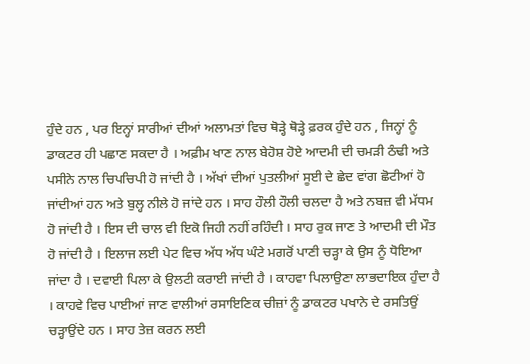ਹੁੰਦੇ ਹਨ , ਪਰ ਇਨ੍ਹਾਂ ਸਾਰੀਆਂ ਦੀਆਂ ਅਲਾਮਤਾਂ ਵਿਚ ਥੋੜ੍ਹੇ ਥੋੜ੍ਹੇ ਫ਼ਰਕ ਹੁੰਦੇ ਹਨ , ਜਿਨ੍ਹਾਂ ਨੂੰ ਡਾਕਟਰ ਹੀ ਪਛਾਣ ਸਕਦਾ ਹੈ । ਅਫ਼ੀਮ ਖਾਣ ਨਾਲ ਬੇਹੋਸ਼ ਹੋਏ ਆਦਮੀ ਦੀ ਚਮੜੀ ਠੰਢੀ ਅਤੇ ਪਸੀਨੇ ਨਾਲ ਚਿਪਚਿਪੀ ਹੋ ਜਾਂਦੀ ਹੈ । ਅੱਖਾਂ ਦੀਆਂ ਪੁਤਲੀਆਂ ਸੂਈ ਦੇ ਛੇਦ ਵਾਂਗ ਛੋਟੀਆਂ ਹੋ ਜਾਂਦੀਆਂ ਹਨ ਅਤੇ ਬੁਲ੍ਹ ਨੀਲੇ ਹੋ ਜਾਂਦੇ ਹਨ । ਸਾਹ ਹੌਲੀ ਹੌਲੀ ਚਲਦਾ ਹੈ ਅਤੇ ਨਬਜ਼ ਵੀ ਮੱਧਮ ਹੋ ਜਾਂਦੀ ਹੈ । ਇਸ ਦੀ ਚਾਲ ਵੀ ਇਕੋ ਜਿਹੀ ਨਹੀਂ ਰਹਿੰਦੀ । ਸਾਹ ਰੁਕ ਜਾਣ ਤੇ ਆਦਮੀ ਦੀ ਮੌਤ ਹੋ ਜਾਂਦੀ ਹੈ । ਇਲਾਜ ਲਈ ਪੇਟ ਵਿਚ ਅੱਧ ਅੱਧ ਘੰਟੇ ਮਗਰੋਂ ਪਾਣੀ ਚੜ੍ਹਾ ਕੇ ਉਸ ਨੂੰ ਧੋਇਆ ਜਾਂਦਾ ਹੈ । ਦਵਾਈ ਪਿਲਾ ਕੇ ਉਲਟੀ ਕਰਾਈ ਜਾਂਦੀ ਹੈ । ਕਾਹਵਾ ਪਿਲਾਉਣਾ ਲਾਭਦਾਇਕ ਹੁੰਦਾ ਹੈ । ਕਾਹਵੇ ਵਿਚ ਪਾਈਆਂ ਜਾਣ ਵਾਲੀਆਂ ਰਸਾਇਣਿਕ ਚੀਜ਼ਾਂ ਨੂੰ ਡਾਕਟਰ ਪਖਾਨੇ ਦੇ ਰਸਤਿਉਂ ਚੜ੍ਹਾਉਂਦੇ ਹਨ । ਸਾਹ ਤੇਜ਼ ਕਰਨ ਲਈ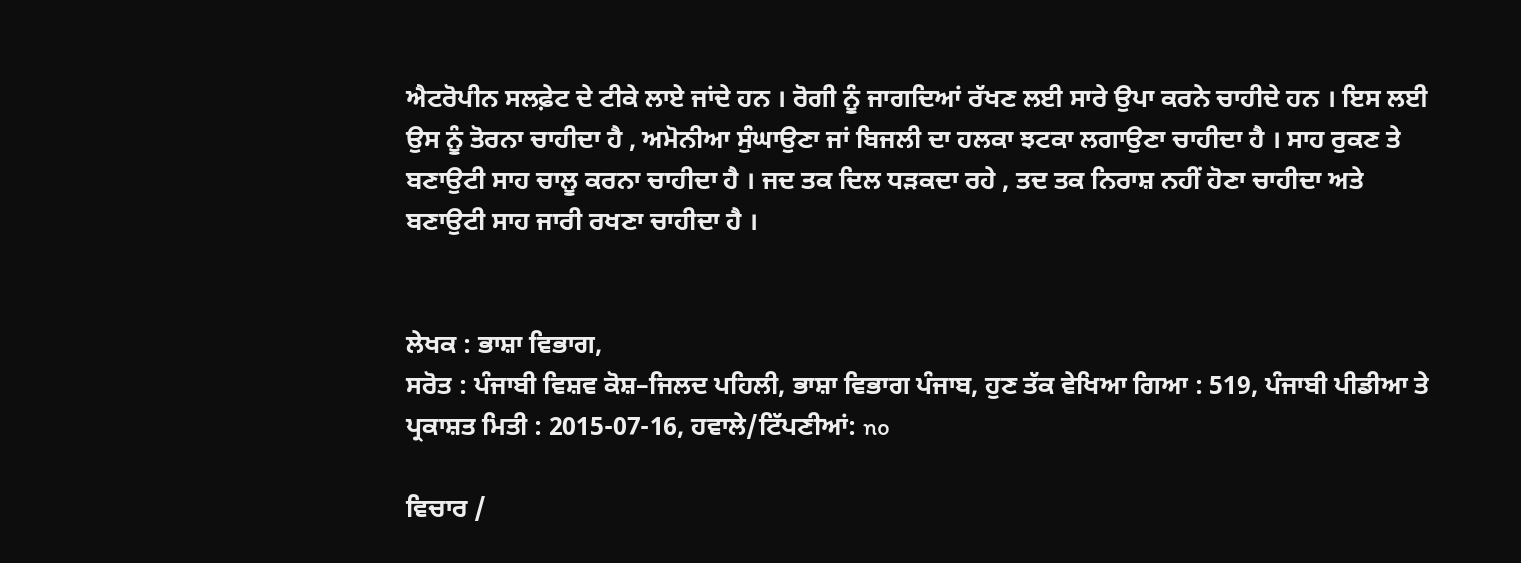ਐਟਰੋਪੀਨ ਸਲਫ਼ੇਟ ਦੇ ਟੀਕੇ ਲਾਏ ਜਾਂਦੇ ਹਨ । ਰੋਗੀ ਨੂੰ ਜਾਗਦਿਆਂ ਰੱਖਣ ਲਈ ਸਾਰੇ ਉਪਾ ਕਰਨੇ ਚਾਹੀਦੇ ਹਨ । ਇਸ ਲਈ ਉਸ ਨੂੰ ਤੋਰਨਾ ਚਾਹੀਦਾ ਹੈ , ਅਮੋਨੀਆ ਸੁੰਘਾਉਣਾ ਜਾਂ ਬਿਜਲੀ ਦਾ ਹਲਕਾ ਝਟਕਾ ਲਗਾਉਣਾ ਚਾਹੀਦਾ ਹੈ । ਸਾਹ ਰੁਕਣ ਤੇ ਬਣਾਉਟੀ ਸਾਹ ਚਾਲੂ ਕਰਨਾ ਚਾਹੀਦਾ ਹੈ । ਜਦ ਤਕ ਦਿਲ ਧੜਕਦਾ ਰਹੇ , ਤਦ ਤਕ ਨਿਰਾਸ਼ ਨਹੀਂ ਹੋਣਾ ਚਾਹੀਦਾ ਅਤੇ ਬਣਾਉਟੀ ਸਾਹ ਜਾਰੀ ਰਖਣਾ ਚਾਹੀਦਾ ਹੈ ।


ਲੇਖਕ : ਭਾਸ਼ਾ ਵਿਭਾਗ,
ਸਰੋਤ : ਪੰਜਾਬੀ ਵਿਸ਼ਵ ਕੋਸ਼–ਜਿਲਦ ਪਹਿਲੀ, ਭਾਸ਼ਾ ਵਿਭਾਗ ਪੰਜਾਬ, ਹੁਣ ਤੱਕ ਵੇਖਿਆ ਗਿਆ : 519, ਪੰਜਾਬੀ ਪੀਡੀਆ ਤੇ ਪ੍ਰਕਾਸ਼ਤ ਮਿਤੀ : 2015-07-16, ਹਵਾਲੇ/ਟਿੱਪਣੀਆਂ: no

ਵਿਚਾਰ /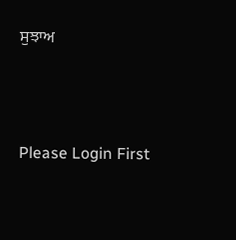ਸੁਝਾਅ



Please Login First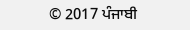© 2017 ਪੰਜਾਬੀ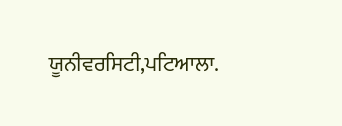ਯੂਨੀਵਰਸਿਟੀ,ਪਟਿਆਲਾ.